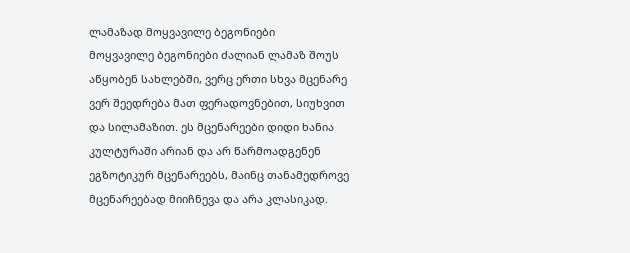ლამაზად მოყვავილე ბეგონიები
მოყვავილე ბეგონიები ძალიან ლამაზ შოუს აწყობენ სახლებში, ვერც ერთი სხვა მცენარე ვერ შეედრება მათ ფერადოვნებით, სიუხვით და სილამაზით. ეს მცენარეები დიდი ხანია კულტურაში არიან და არ წარმოადგენენ ეგზოტიკურ მცენარეებს, მაინც თანამედროვე მცენარეებად მიიჩნევა და არა კლასიკად.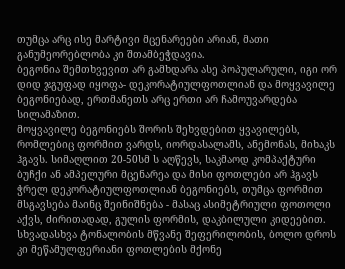თუმცა არც ისე მარტივი მცენარეები არიან, მათი განუმეორებლობა კი შთამბეჭდავია.
ბეგონია შემთხვევით არ გამხდარა ასე პოპულარული, იგი ორ დიდ ჯგუფად იყოფა- დეკორატიულფოთლიან და მოყვავილე ბეგონიებად, ერთმანეთს არც ერთი არ ჩამოუვარდება სილამაზით.
მოყვავილე ბეგონიებს შორის შეხვდებით ყვავილებს, რომლებიც ფორმით ვარდს, იორდასალამს, ანემონას, მიხაკს ჰგავს. სიმაღლით 20-50სმ ს აღწევს, საკმაოდ კომპაქტური ბუჩქი ან ამპელური მცენარეა და მისი ფოთლები არ ჰგავს ჭრელ დეკორატიულფოთლიან ბეგონიებს, თუმცა ფორმით მსგავსება მაინც შეინიშნება - მასაც ასიმეტრიული ფოთოლი აქვს, ძირითადად, გულის ფორმის, დაკბილული კიდეებით. სხვადასხვა ტონალობის მწვანე შეფერილობის, ბოლო დროს კი მეწამულფერიანი ფოთლების მქონე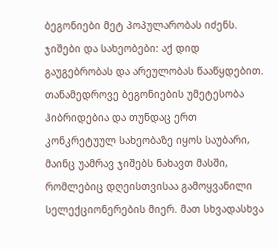ბეგონიები მეტ პოპულარობას იძენს.
ჯიშები და სახეობები: აქ დიდ გაუგებრობას და არეულობას წააწყდებით. თანამედროვე ბეგონიების უმეტესობა ჰიბრიდებია და თუნდაც ერთ კონკრეტუულ სახეობაზე იყოს საუბარი, მაინც უამრავ ჯიშებს ნახავთ მასში, რომლებიც დღეისთვისაა გამოყვანილი სელექციონერების მიერ. მათ სხვადასხვა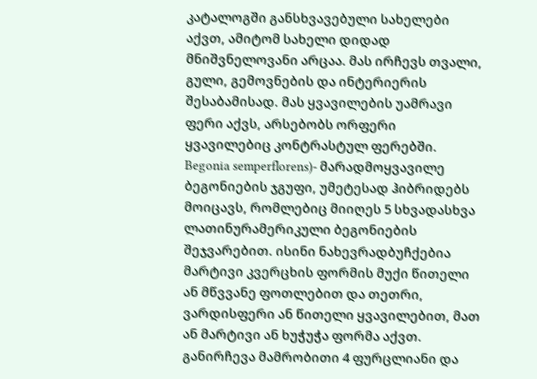კატალოგში განსხვავებული სახელები აქვთ, ამიტომ სახელი დიდად მნიშვნელოვანი არცაა. მას ირჩევს თვალი, გული, გემოვნების და ინტერიერის შესაბამისად. მას ყვავილების უამრავი ფერი აქვს, არსებობს ორფერი ყვავილებიც კონტრასტულ ფერებში.
Begonia semperflorens)- მარადმოყვავილე ბეგონიების ჯგუფი, უმეტესად ჰიბრიდებს მოიცავს, რომლებიც მიიღეს 5 სხვადასხვა ლათინურამერიკული ბეგონიების შეჯვარებით. ისინი ნახევრადბუჩქებია მარტივი კვერცხის ფორმის მუქი წითელი ან მწვვანე ფოთლებით და თეთრი, ვარდისფერი ან წითელი ყვავილებით, მათ ან მარტივი ან ხუჭუჭა ფორმა აქვთ. განირჩევა მამრობითი 4 ფურცლიანი და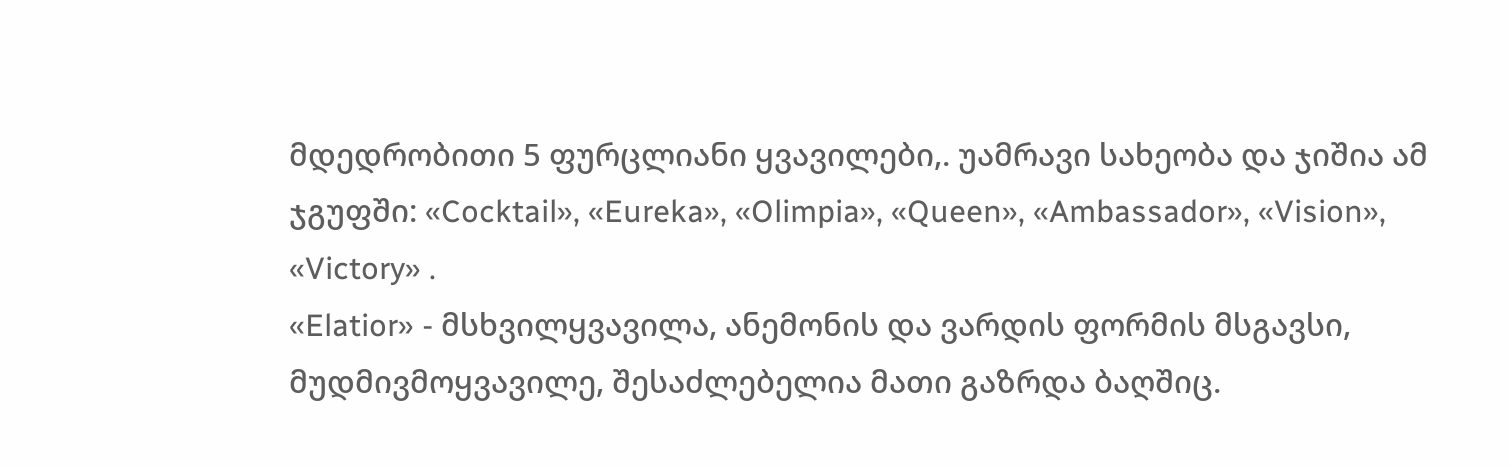მდედრობითი 5 ფურცლიანი ყვავილები,. უამრავი სახეობა და ჯიშია ამ ჯგუფში: «Cocktail», «Eureka», «Olimpia», «Queen», «Ambassador», «Vision», «Victory» .
«Elatior» - მსხვილყვავილა, ანემონის და ვარდის ფორმის მსგავსი, მუდმივმოყვავილე, შესაძლებელია მათი გაზრდა ბაღშიც.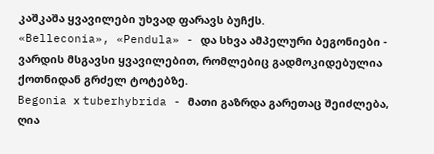კაშკაშა ყვავილები უხვად ფარავს ბუჩქს.
«Belleconia», «Pendula» - და სხვა ამპელური ბეგონიები - ვარდის მსგავსი ყვავილებით, რომლებიც გადმოკიდებულია ქოთნიდან გრძელ ტოტებზე.
Begonia х tuberhybrida - მათი გაზრდა გარეთაც შეიძლება, ღია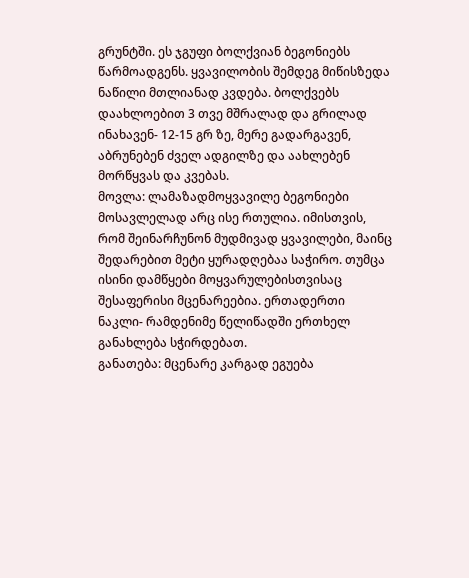გრუნტში. ეს ჯგუფი ბოლქვიან ბეგონიებს წარმოადგენს. ყვავილობის შემდეგ მიწისზედა ნაწილი მთლიანად კვდება. ბოლქვებს დაახლოებით 3 თვე მშრალად და გრილად ინახავენ- 12-15 გრ ზე, მერე გადარგავენ, აბრუნებენ ძველ ადგილზე და აახლებენ მორწყვას და კვებას.
მოვლა: ლამაზადმოყვავილე ბეგონიები მოსავლელად არც ისე რთულია. იმისთვის, რომ შეინარჩუნონ მუდმივად ყვავილები, მაინც შედარებით მეტი ყურადღებაა საჭირო. თუმცა ისინი დამწყები მოყვარულებისთვისაც შესაფერისი მცენარეებია. ერთადერთი ნაკლი- რამდენიმე წელიწადში ერთხელ განახლება სჭირდებათ.
განათება: მცენარე კარგად ეგუება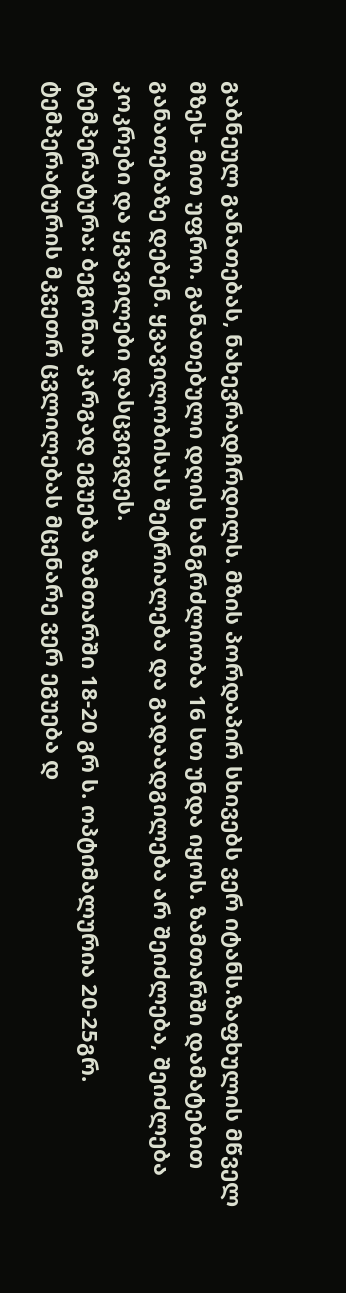გაბნეულ განათებას, ნახევრადჩრდილს. მზის პორდაპირ სხივებს ვერ იტანს.ზაფხულის მწველ მზეს- მით უფრო. განათებული დღის ხანგრძლიობა 16 სთ უნდა იყოს. ზამთარში დამატებით განათებაზე დებენ. ყვავილობისას შეტრიალება და გადაადგილება არ შეიძლება, შეიძლება კოკრები და ყვავილები დასცვივდეს.
ტემპერატურა: ბეგონია კარგად ეგუება ზამთარში 18-20 გრ ს. ოპტიმალურია 20-25გრ. ტემპერატურის მკვეთრ ცვლილებას მცენარე ვერ ეგუება დ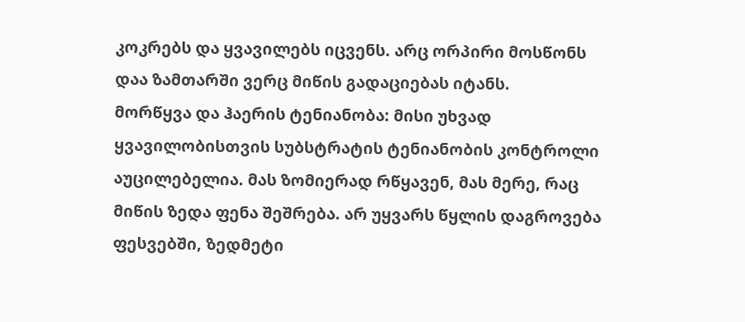კოკრებს და ყვავილებს იცვენს. არც ორპირი მოსწონს დაა ზამთარში ვერც მიწის გადაციებას იტანს.
მორწყვა და ჰაერის ტენიანობა: მისი უხვად ყვავილობისთვის სუბსტრატის ტენიანობის კონტროლი აუცილებელია. მას ზომიერად რწყავენ, მას მერე, რაც მიწის ზედა ფენა შეშრება. არ უყვარს წყლის დაგროვება ფესვებში, ზედმეტი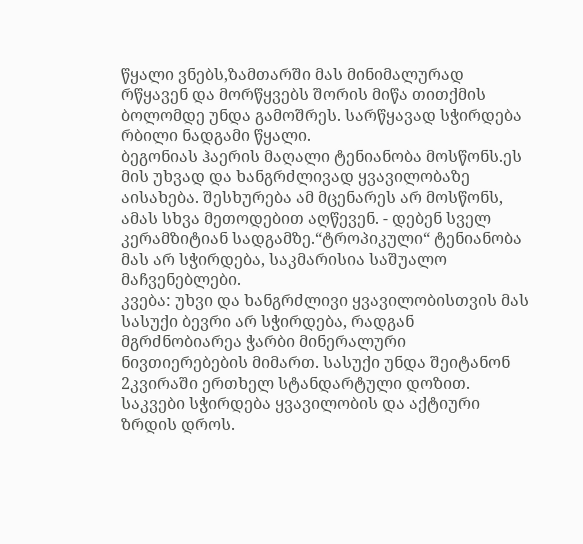წყალი ვნებს,ზამთარში მას მინიმალურად რწყავენ და მორწყვებს შორის მიწა თითქმის ბოლომდე უნდა გამოშრეს. სარწყავად სჭირდება რბილი ნადგამი წყალი.
ბეგონიას ჰაერის მაღალი ტენიანობა მოსწონს.ეს მის უხვად და ხანგრძლივად ყვავილობაზე აისახება. შესხურება ამ მცენარეს არ მოსწონს, ამას სხვა მეთოდებით აღწევენ. - დებენ სველ კერამზიტიან სადგამზე.“ტროპიკული“ ტენიანობა მას არ სჭირდება, საკმარისია საშუალო მაჩვენებლები.
კვება: უხვი და ხანგრძლივი ყვავილობისთვის მას სასუქი ბევრი არ სჭირდება, რადგან მგრძნობიარეა ჭარბი მინერალური ნივთიერებების მიმართ. სასუქი უნდა შეიტანონ 2კვირაში ერთხელ სტანდარტული დოზით. საკვები სჭირდება ყვავილობის და აქტიური ზრდის დროს.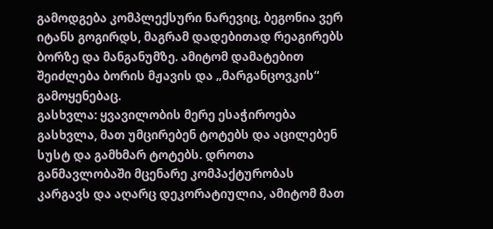გამოდგება კომპლექსური ნარევიც, ბეგონია ვერ იტანს გოგირდს, მაგრამ დადებითად რეაგირებს ბორზე და მანგანუმზე. ამიტომ დამატებით შეიძლება ბორის მჟავის და „მარგანცოვკის“ გამოყენებაც.
გასხვლა: ყვავილობის მერე ესაჭიროება გასხვლა, მათ უმცირებენ ტოტებს და აცილებენ სუსტ და გამხმარ ტოტებს. დროთა განმავლობაში მცენარე კომპაქტურობას კარგავს და აღარც დეკორატიულია, ამიტომ მათ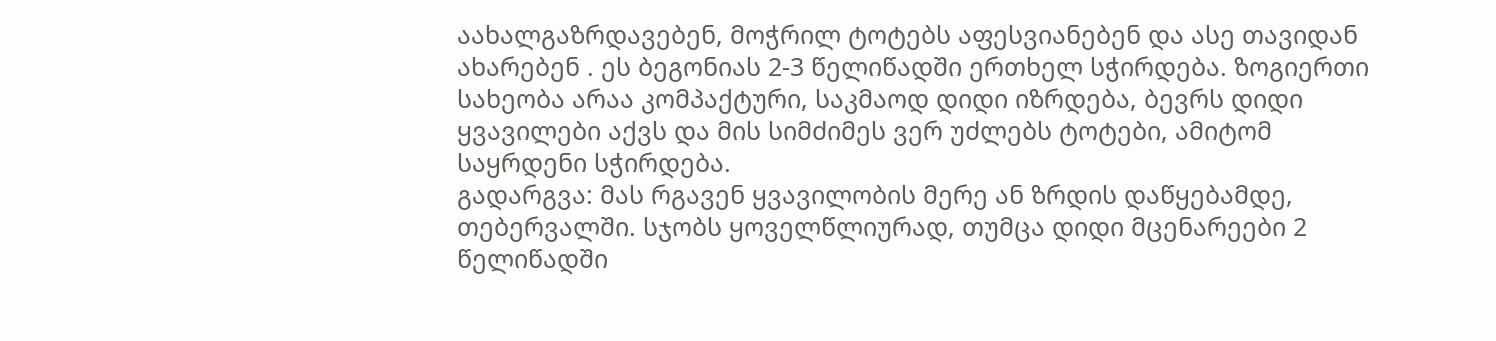აახალგაზრდავებენ, მოჭრილ ტოტებს აფესვიანებენ და ასე თავიდან ახარებენ . ეს ბეგონიას 2-3 წელიწადში ერთხელ სჭირდება. ზოგიერთი სახეობა არაა კომპაქტური, საკმაოდ დიდი იზრდება, ბევრს დიდი ყვავილები აქვს და მის სიმძიმეს ვერ უძლებს ტოტები, ამიტომ საყრდენი სჭირდება.
გადარგვა: მას რგავენ ყვავილობის მერე ან ზრდის დაწყებამდე, თებერვალში. სჯობს ყოველწლიურად, თუმცა დიდი მცენარეები 2 წელიწადში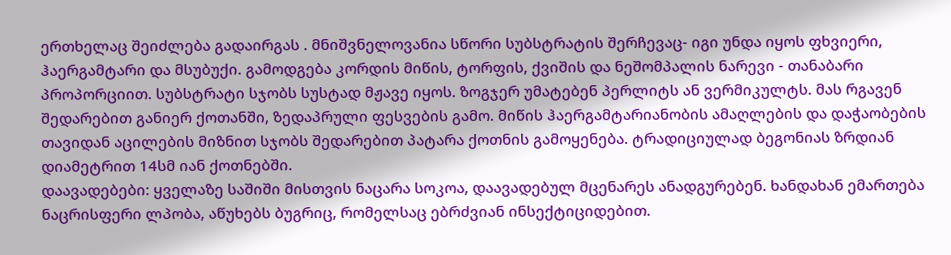ერთხელაც შეიძლება გადაირგას . მნიშვნელოვანია სწორი სუბსტრატის შერჩევაც- იგი უნდა იყოს ფხვიერი, ჰაერგამტარი და მსუბუქი. გამოდგება კორდის მიწის, ტორფის, ქვიშის და ნეშომპალის ნარევი - თანაბარი პროპორციით. სუბსტრატი სჯობს სუსტად მჟავე იყოს. ზოგჯერ უმატებენ პერლიტს ან ვერმიკულტს. მას რგავენ შედარებით განიერ ქოთანში, ზედაპრული ფესვების გამო. მიწის ჰაერგამტარიანობის ამაღლების და დაჭაობების თავიდან აცილების მიზნით სჯობს შედარებით პატარა ქოთნის გამოყენება. ტრადიციულად ბეგონიას ზრდიან დიამეტრით 14სმ იან ქოთნებში.
დაავადებები: ყველაზე საშიში მისთვის ნაცარა სოკოა, დაავადებულ მცენარეს ანადგურებენ. ხანდახან ემართება ნაცრისფერი ლპობა, აწუხებს ბუგრიც, რომელსაც ებრძვიან ინსექტიციდებით.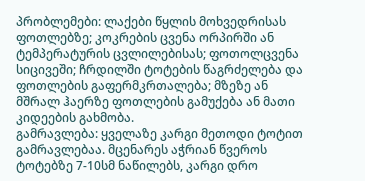პრობლემები: ლაქები წყლის მოხვედრისას ფოთლებზე; კოკრების ცვენა ორპირში ან ტემპერატურის ცვლილებისას; ფოთოლცვენა სიცივეში; ჩრდილში ტოტების წაგრძელება და ფოთლების გაფერმკრთალება; მზეზე ან მშრალ ჰაერზე ფოთლების გამუქება ან მათი კიდეების გახმობა.
გამრავლება: ყველაზე კარგი მეთოდი ტოტით გამრავლებაა. მცენარეს აჭრიან წვეროს ტოტებზე 7-10სმ ნაწილებს, კარგი დრო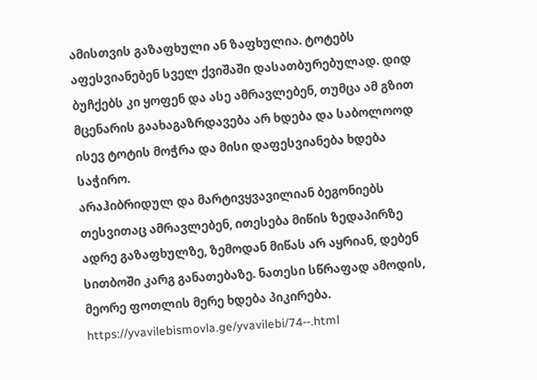ამისთვის გაზაფხული ან ზაფხულია. ტოტებს აფესვიანებენ სველ ქვიშაში დასათბურებულად. დიდ ბუჩქებს კი ყოფენ და ასე ამრავლებენ, თუმცა ამ გზით მცენარის გაახაგაზრდავება არ ხდება და საბოლოოდ ისევ ტოტის მოჭრა და მისი დაფესვიანება ხდება საჭირო.
არაჰიბრიდულ და მარტივყვავილიან ბეგონიებს თესვითაც ამრავლებენ, ითესება მიწის ზედაპირზე ადრე გაზაფხულზე, ზემოდან მიწას არ აყრიან, დებენ სითბოში კარგ განათებაზე. ნათესი სწრაფად ამოდის, მეორე ფოთლის მერე ხდება პიკირება.
https://yvavilebismovla.ge/yvavilebi/74--.html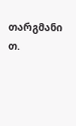თარგმანი თ.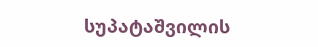სუპატაშვილის